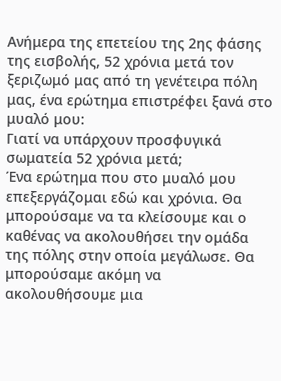Ανήμερα της επετείου της 2ης φάσης της εισβολής, 52 χρόνια μετά τον ξεριζωμό μας από τη γενέτειρα πόλη μας, ένα ερώτημα επιστρέφει ξανά στο μυαλό μου:
Γιατί να υπάρχουν προσφυγικά σωματεία 52 χρόνια μετά;
Ένα ερώτημα που στο μυαλό μου επεξεργάζομαι εδώ και χρόνια. Θα μπορούσαμε να τα κλείσουμε και ο καθένας να ακολουθήσει την ομάδα της πόλης στην οποία μεγάλωσε. Θα μπορούσαμε ακόμη να ακολουθήσουμε μια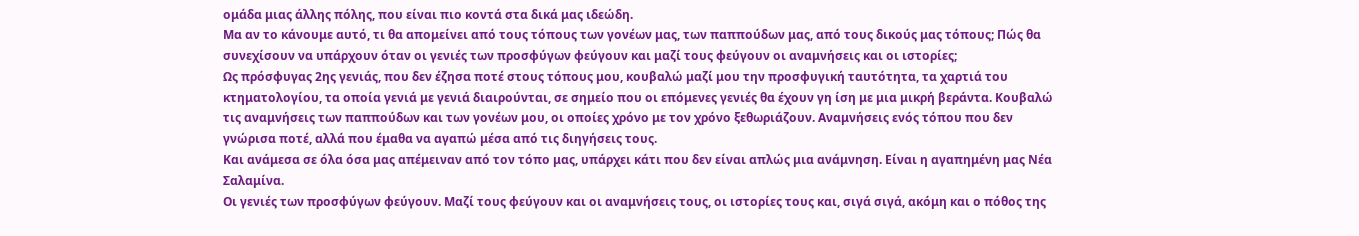ομάδα μιας άλλης πόλης, που είναι πιο κοντά στα δικά μας ιδεώδη.
Μα αν το κάνουμε αυτό, τι θα απομείνει από τους τόπους των γονέων μας, των παππούδων μας, από τους δικούς μας τόπους; Πώς θα συνεχίσουν να υπάρχουν όταν οι γενιές των προσφύγων φεύγουν και μαζί τους φεύγουν οι αναμνήσεις και οι ιστορίες;
Ως πρόσφυγας 2ης γενιάς, που δεν έζησα ποτέ στους τόπους μου, κουβαλώ μαζί μου την προσφυγική ταυτότητα, τα χαρτιά του κτηματολογίου, τα οποία γενιά με γενιά διαιρούνται, σε σημείο που οι επόμενες γενιές θα έχουν γη ίση με μια μικρή βεράντα. Κουβαλώ τις αναμνήσεις των παππούδων και των γονέων μου, οι οποίες χρόνο με τον χρόνο ξεθωριάζουν. Αναμνήσεις ενός τόπου που δεν γνώρισα ποτέ, αλλά που έμαθα να αγαπώ μέσα από τις διηγήσεις τους.
Και ανάμεσα σε όλα όσα μας απέμειναν από τον τόπο μας, υπάρχει κάτι που δεν είναι απλώς μια ανάμνηση. Είναι η αγαπημένη μας Νέα Σαλαμίνα.
Οι γενιές των προσφύγων φεύγουν. Μαζί τους φεύγουν και οι αναμνήσεις τους, οι ιστορίες τους και, σιγά σιγά, ακόμη και ο πόθος της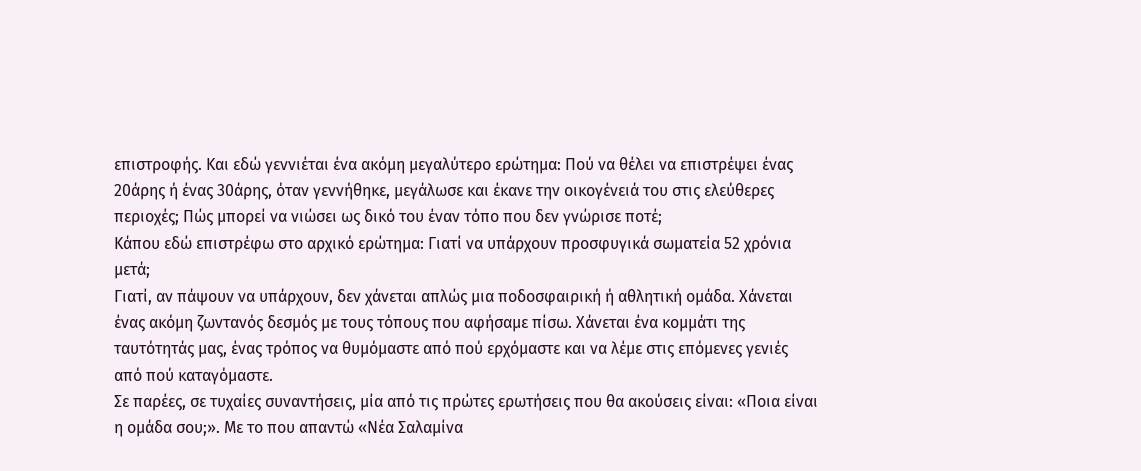επιστροφής. Και εδώ γεννιέται ένα ακόμη μεγαλύτερο ερώτημα: Πού να θέλει να επιστρέψει ένας 20άρης ή ένας 30άρης, όταν γεννήθηκε, μεγάλωσε και έκανε την οικογένειά του στις ελεύθερες περιοχές; Πώς μπορεί να νιώσει ως δικό του έναν τόπο που δεν γνώρισε ποτέ;
Κάπου εδώ επιστρέφω στο αρχικό ερώτημα: Γιατί να υπάρχουν προσφυγικά σωματεία 52 χρόνια μετά;
Γιατί, αν πάψουν να υπάρχουν, δεν χάνεται απλώς μια ποδοσφαιρική ή αθλητική ομάδα. Χάνεται ένας ακόμη ζωντανός δεσμός με τους τόπους που αφήσαμε πίσω. Χάνεται ένα κομμάτι της ταυτότητάς μας, ένας τρόπος να θυμόμαστε από πού ερχόμαστε και να λέμε στις επόμενες γενιές από πού καταγόμαστε.
Σε παρέες, σε τυχαίες συναντήσεις, μία από τις πρώτες ερωτήσεις που θα ακούσεις είναι: «Ποια είναι η ομάδα σου;». Με το που απαντώ «Νέα Σαλαμίνα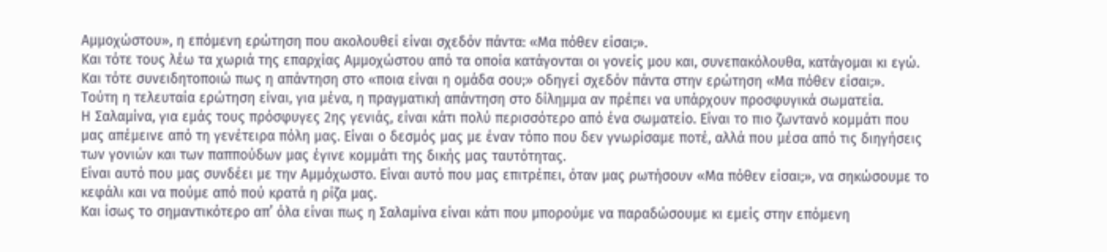Αμμοχώστου», η επόμενη ερώτηση που ακολουθεί είναι σχεδόν πάντα: «Μα πόθεν είσαι;».
Και τότε τους λέω τα χωριά της επαρχίας Αμμοχώστου από τα οποία κατάγονται οι γονείς μου και, συνεπακόλουθα, κατάγομαι κι εγώ.
Και τότε συνειδητοποιώ πως η απάντηση στο «ποια είναι η ομάδα σου;» οδηγεί σχεδόν πάντα στην ερώτηση «Μα πόθεν είσαι;».
Τούτη η τελευταία ερώτηση είναι, για μένα, η πραγματική απάντηση στο δίλημμα αν πρέπει να υπάρχουν προσφυγικά σωματεία.
Η Σαλαμίνα, για εμάς τους πρόσφυγες 2ης γενιάς, είναι κάτι πολύ περισσότερο από ένα σωματείο. Είναι το πιο ζωντανό κομμάτι που μας απέμεινε από τη γενέτειρα πόλη μας. Είναι ο δεσμός μας με έναν τόπο που δεν γνωρίσαμε ποτέ, αλλά που μέσα από τις διηγήσεις των γονιών και των παππούδων μας έγινε κομμάτι της δικής μας ταυτότητας.
Είναι αυτό που μας συνδέει με την Αμμόχωστο. Είναι αυτό που μας επιτρέπει, όταν μας ρωτήσουν «Μα πόθεν είσαι;», να σηκώσουμε το κεφάλι και να πούμε από πού κρατά η ρίζα μας.
Και ίσως το σημαντικότερο απ’ όλα είναι πως η Σαλαμίνα είναι κάτι που μπορούμε να παραδώσουμε κι εμείς στην επόμενη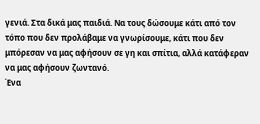γενιά. Στα δικά μας παιδιά. Να τους δώσουμε κάτι από τον τόπο που δεν προλάβαμε να γνωρίσουμε, κάτι που δεν μπόρεσαν να μας αφήσουν σε γη και σπίτια, αλλά κατάφεραν να μας αφήσουν ζωντανό.
Ένα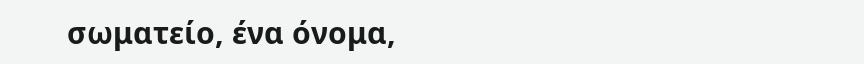σωματείο, ένα όνομα,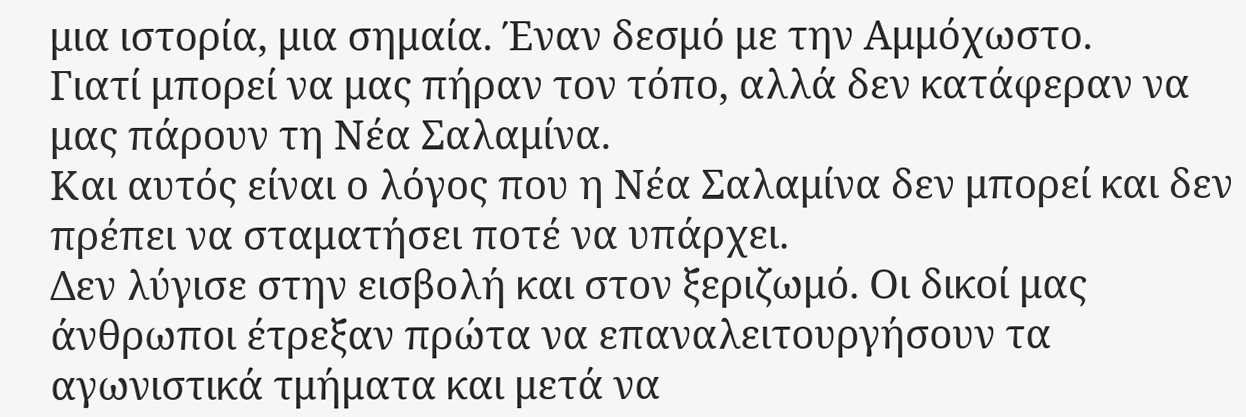μια ιστορία, μια σημαία. Έναν δεσμό με την Αμμόχωστο.
Γιατί μπορεί να μας πήραν τον τόπο, αλλά δεν κατάφεραν να μας πάρουν τη Νέα Σαλαμίνα.
Και αυτός είναι ο λόγος που η Νέα Σαλαμίνα δεν μπορεί και δεν πρέπει να σταματήσει ποτέ να υπάρχει.
Δεν λύγισε στην εισβολή και στον ξεριζωμό. Οι δικοί μας άνθρωποι έτρεξαν πρώτα να επαναλειτουργήσουν τα αγωνιστικά τμήματα και μετά να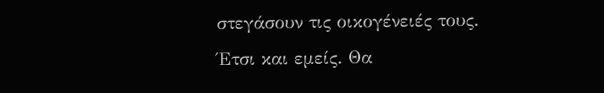στεγάσουν τις οικογένειές τους.
Έτσι και εμείς. Θα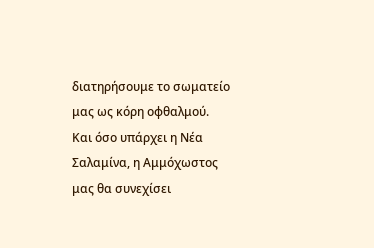διατηρήσουμε το σωματείο μας ως κόρη οφθαλμού.
Και όσο υπάρχει η Νέα Σαλαμίνα, η Αμμόχωστος μας θα συνεχίσει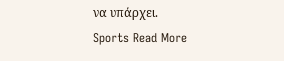να υπάρχει.
Sports Read More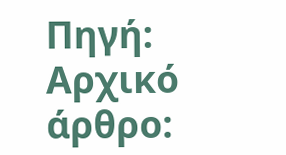Πηγή:
Αρχικό άρθρο: